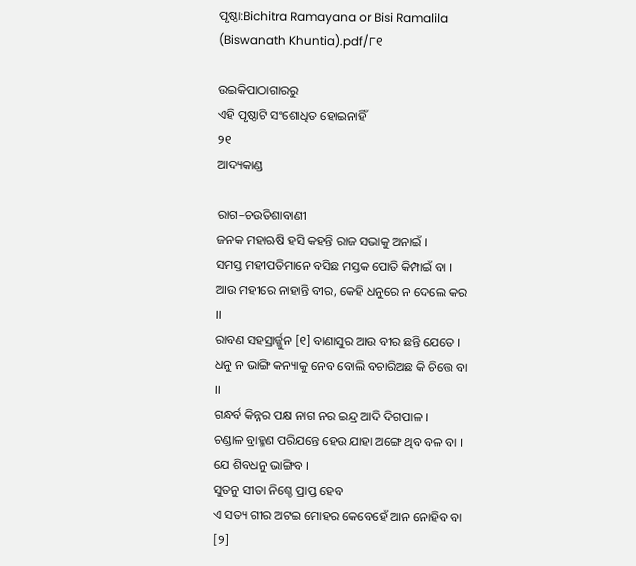ପୃଷ୍ଠା:Bichitra Ramayana or Bisi Ramalila (Biswanath Khuntia).pdf/୮୧

ଉଇକିପାଠାଗାର‌ରୁ
ଏହି ପୃଷ୍ଠାଟି ସଂଶୋଧିତ ହୋଇନାହିଁ
୨୧
ଆଦ୍ୟକାଣ୍ଡ

ରାଗ–ଚଉତିଶାବାଣୀ
ଜନକ ମହାଋଷି ହସି କହନ୍ତି ରାଜ ସଭାକୁ ଅନାଇଁ ।
ସମସ୍ତ ମହୀପତିମାନେ ବସିଛ ମସ୍ତକ ପୋତି କିମ୍ପାଇଁ ବା ।
ଆଉ ମହୀରେ ନାହାନ୍ତି ବୀର, କେହି ଧନୁରେ ନ ଦେଲେ କର ।।
ରାବଣ ସହ‌ସ୍ରାର୍ଜ୍ଜୁନ [୧] ବାଣାସୁର ଆଉ ବୀର ଛନ୍ତି ଯେତେ ।
ଧନୁ ନ ଭାଙ୍ଗି କନ୍ୟାକୁ ନେବ ବୋଲି ବଚାରିଅଛ କି ଚିତ୍ତେ ବା ।।
ଗନ୍ଧର୍ବ କିନ୍ନର ପକ୍ଷ ନାଗ ନର ଇନ୍ଦ୍ର ଆଦି ଦିଗପାଳ ।
ଚଣ୍ଡାଳ ବ୍ରାହ୍ମଣ ପରିଯନ୍ତେ ହେଉ ଯାହା ଅଙ୍ଗେ ଥିବ ବଳ ବା ।
ଯେ ଶିବଧନୁ ଭାଙ୍ଗିବ ।
ସୁତନୁ ସୀତା ନିଶ୍ଚେ ପ୍ରାପ୍ତ ହେବ
ଏ ସତ୍ୟ ଗୀର ଅଟଇ ମୋହର କେବେହେଁ ଆନ ନୋହିବ ବା [୨]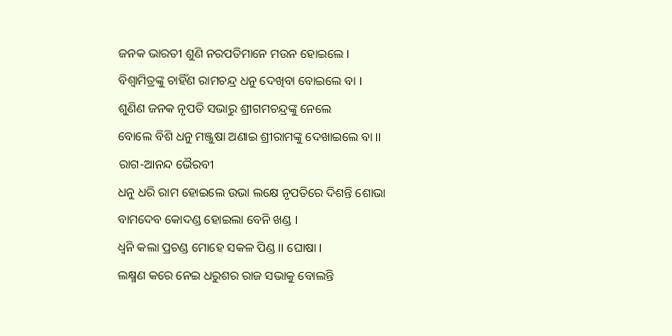ଜନକ ଭାରତୀ ଶୁଣି ନରପତିମାନେ ମଉନ ହୋଇଲେ ।
ବିଶ୍ୱାମିତ୍ରଙ୍କୁ ଚାହିଁଣ ରାମଚନ୍ଦ୍ର ଧନୁ ଦେଖିବା ବୋଇଲେ ବା ।
ଶୁଣିଣ ଜନକ ନୃପତି ସଭାରୁ ଶ୍ରୀଗମଚନ୍ଦ୍ରଙ୍କୁ ନେଲେ
ବୋଲେ ବିଶି ଧନୁ ମଞ୍ଜୁଷା ଅଣାଇ ଶ୍ରୀରାମଙ୍କୁ ଦେଖାଇଲେ ବା ।।
ରାଗ-ଆନନ୍ଦ ଭୈରବୀ
ଧନୁ ଧରି ରାମ ହୋଇଲେ ଉଭା ଲକ୍ଷେ ନୃପତିରେ ଦିଶନ୍ତି ଶୋଭା
ବାମଦେବ କୋଦଣ୍ଡ ହୋଇଲା ବେନି ଖଣ୍ଡ ।
ଧ୍ୱନି କଲା ପ୍ରଚଣ୍ଡ ମୋହେ ସକଳ ପିଣ୍ଡ ।। ଘୋଷା ।
ଲକ୍ଷ୍ମଣ କରେ ନେଇ ଧରୁଶର ରାଜ ସଭାକୁ ବୋଲନ୍ତି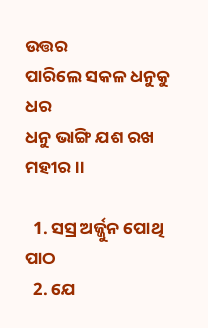ଉତ୍ତର
ପାରିଲେ ସକଳ ଧନୁକୁ ଧର
ଧନୁ ଭାଙ୍ଗି ଯଶ ରଖ ମହୀର ।।

  1. ସସ୍ର ଅର୍ଜ୍ଜୁନ ପୋଥି ପାଠ
  2. ଯେ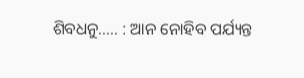ଶିବଧନୁ..... : ଆନ ନୋହିବ ପର୍ଯ୍ୟନ୍ତ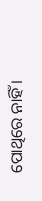ପୋଥିରେ ନାହିଁ ।